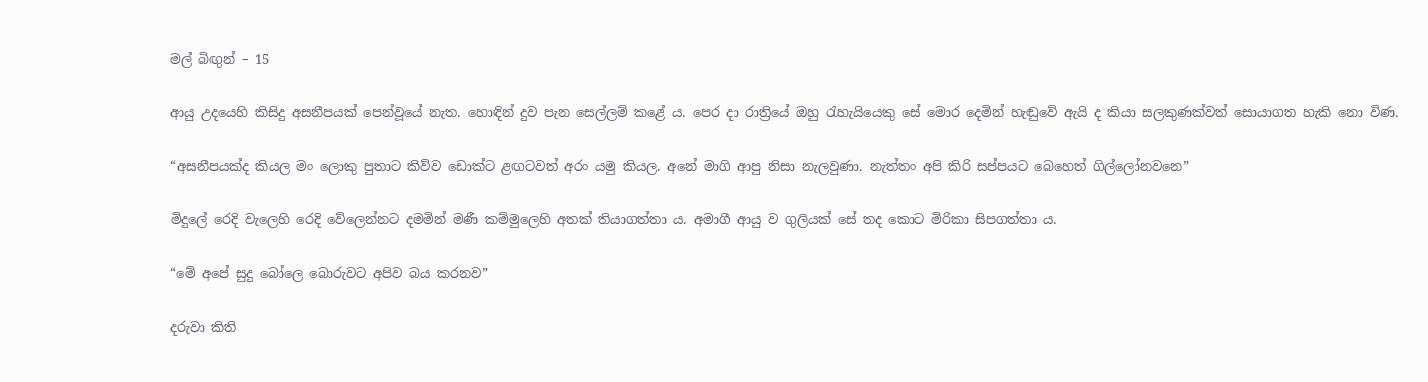මල් බිඟුන් – 15

ආයු උදයෙහි කිසිදු අසනීපයක් පෙන්වූයේ නැත. හොඳින් දුව පැන සෙල්ලම් කළේ ය. පෙර දා රාත්‍රියේ ඔහු රැහැයියෙකු සේ මොර දෙමින් හැඬුවේ ඇයි ද කියා සලකුණක්වත් සොයාගත හැකි නො විණ.

“අසනීපයක්ද කියල මං ලොකු පුතාට කිව්ව ඩොක්ට ළඟටවත් අරං යමු කියල. අනේ මාගි ආපු නිසා නැලවුණා. නැත්තං අපි කිරි සප්පයට බෙහෙත් ගිල්ලෝනවනෙ”

මිදුලේ රෙදි වැලෙහි රෙදි වේලෙන්නට දමමින් මණී කම්මුලෙහි අතක් තියාගත්තා ය. අමාගී ආයු ව ගුලියක් සේ තද කොට මිරිකා සිපගත්තා ය.

“මේ අපේ සුදු බෝලෙ බොරුවට අපිව බය කරනව”

දරුවා කිති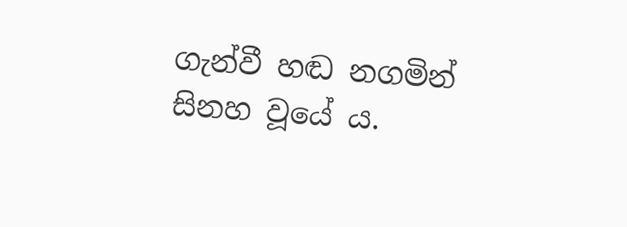ගැන්වී හඬ නගමින් සිනහ වූයේ ය.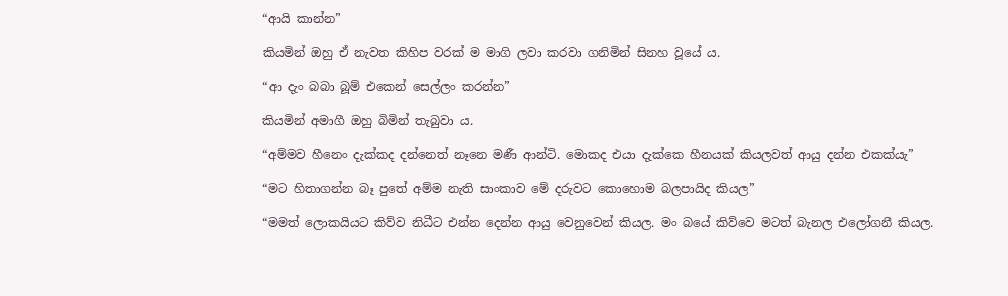“ආයි කාන්න”

කියමින් ඔහු ඒ නැවත කිහිප වරක් ම මාගි ලවා කරවා ගනිමින් සිනහ වූයේ ය.

“ආ දැං බබා බූම් එකෙන් සෙල්ලං කරන්න”

කියමින් අමාගී ඔහු බිමින් තැබුවා ය.

“අම්මව හීනෙං දැක්කද දන්නෙත් නෑනෙ මණී ආන්ටි. මොකද එයා දැක්කෙ හීනයක් කියලවත් ආයු දන්න එකක්යැ”

“මට හිතාගන්න බෑ පුතේ අම්ම නැති සාංකාව මේ දරුවට කොහොම බලපායිද කියල”

“මමත් ලොකයියට කිව්ව නිධීට එන්න දෙන්න ආයු වෙනුවෙන් කියල. මං බයේ කිව්වෙ මටත් බැනල එලෝගනී කියල.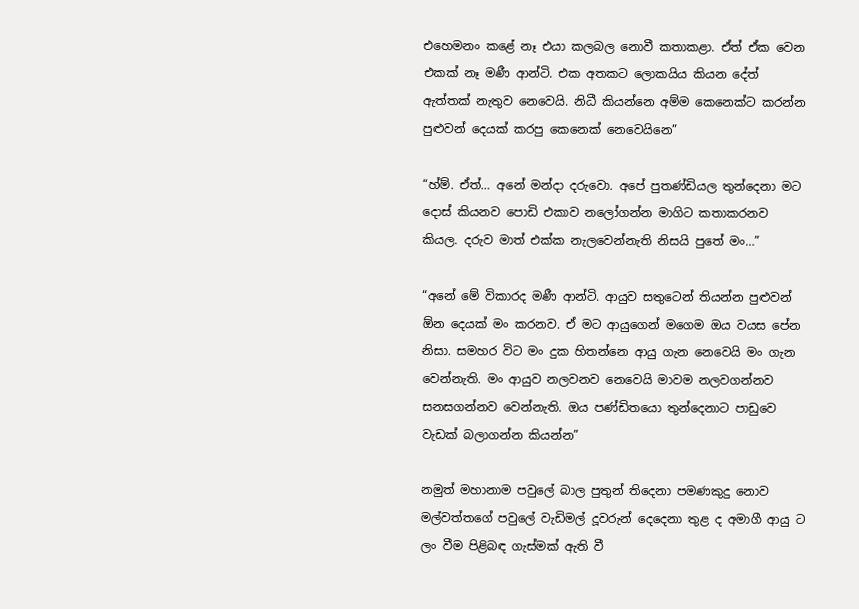එහෙමනං කළේ නෑ එයා කලබල නොවී කතාකළා. ඒත් ඒක වෙන එකක් නෑ මණී ආන්ටි. එක අතකට ලොකයිය කියන දේත් ඇත්තක් නැතුව නෙවෙයි. නිධී කියන්නෙ අම්ම කෙනෙක්ට කරන්න පුළුවන් දෙයක් කරපු කෙනෙක් නෙවෙයිනෙ”

“හ්ම්. ඒත්… අනේ මන්දා දරුවො. අපේ පුතණ්ඩියල තුන්දෙනා මට දොස් කියනව පොඩි එකාව නලෝගන්න මාගිට කතාකරනව කියල. දරුව මාත් එක්ක නැලවෙන්නැති නිසයි පුතේ මං…”

“අනේ මේ විකාරද මණී ආන්ටි. ආයුව සතුටෙන් තියන්න පුළුවන් ඕන දෙයක් මං කරනව. ඒ මට ආයුගෙන් මගෙම ඔය වයස පේන නිසා. සමහර විට මං දුක හිතන්නෙ ආයු ගැන නෙවෙයි මං ගැන වෙන්නැති. මං ආයුව නලවනව නෙවෙයි මාවම නලවගන්නව සනසගන්නව වෙන්නැති. ඔය පණ්ඩිතයො තුන්දෙනාට පාඩුවෙ වැඩක් බලාගන්න කියන්න”

නමුත් මහානාම පවුලේ බාල පුතුන් තිදෙනා පමණකුදු නොව මල්වත්තගේ පවුලේ වැඩිමල් දූවරුන් දෙදෙනා තුළ ද අමාගී ආයු ට ලං වීම පිළිබඳ ගැස්මක් ඇති වී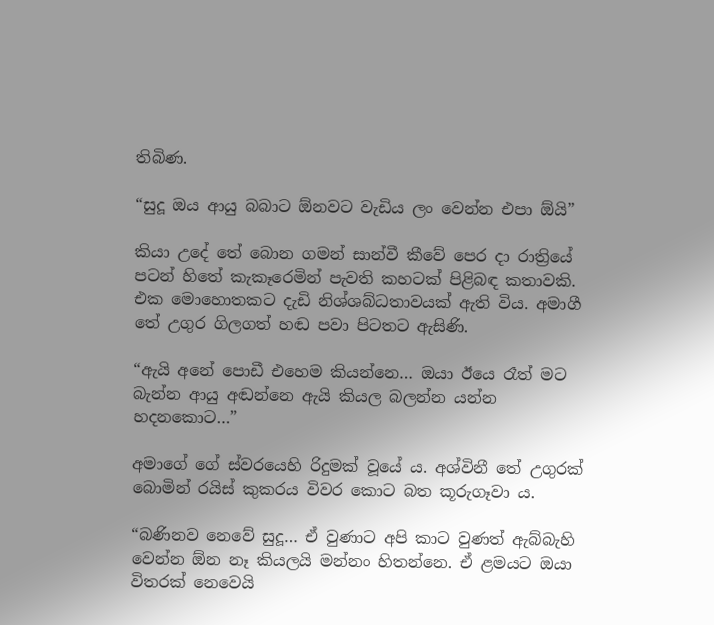තිබිණ.

“සුදූ ඔය ආයු බබාට ඕනවට වැඩිය ලං වෙන්න එපා ඕයි”

කියා උදේ තේ බොන ගමන් සාන්වී කීවේ පෙර දා රාත්‍රියේ පටන් හිතේ කැකෑරෙමින් පැවති කහටක් පිළිබඳ කතාවකි. එක මොහොතකට දැඩි නිශ්ශබ්ධතාවයක් ඇති විය. අමාගී තේ උගුර ගිලගත් හඬ පවා පිටතට ඇසිණි.

“ඇයි අනේ පොඩී එහෙම කියන්නෙ… ඔයා ඊයෙ රෑත් මට බැන්න ආයු අඬන්නෙ ඇයි කියල බලන්න යන්න හදනකොට…”

අමාගේ ගේ ස්වරයෙහි රිදුමක් වූයේ ය. අශ්විනී තේ උගුරක් බොමින් රයිස් කුකරය විවර කොට බත කූරුගෑවා ය.

“බණිනව නෙවේ සුදූ… ඒ වුණාට අපි කාට වුණත් ඇබ්බැහි වෙන්න ඕන නෑ කියලයි මන්නං හිතන්නෙ. ඒ ළමයට ඔයා විතරක් නෙවෙයි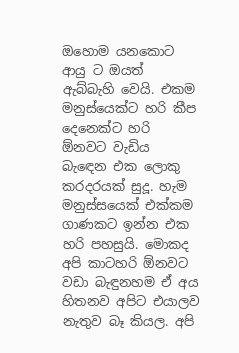ඔහොම යනකොට ආයු ට ඔයත් ඇබ්බැහි වෙයි. එකම මනුස්යෙක්ට හරි කීප දෙනෙක්ට හරි ඕනවට වැඩිය බැඳෙන එක ලොකු කරදරයක් සුදූ. හැම මනුස්සයෙක් එක්කම ගාණකට ඉන්න එක හරි පහසුයි. මොකද අපි කාටහරි ඕනවට වඩා බැඳුනහම ඒ අය හිතනව අපිට එයාලව නැතුව බෑ කියල. අපි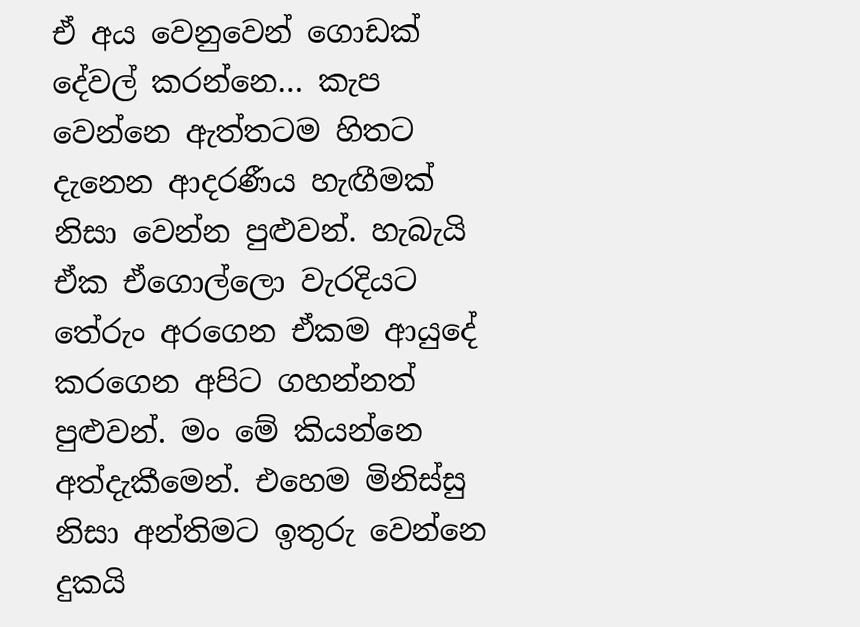ඒ අය වෙනුවෙන් ගොඩක් දේවල් කරන්නෙ… කැප වෙන්නෙ ඇත්තටම හිතට දැනෙන ආදරණීය හැඟීමක් නිසා වෙන්න පුළුවන්. හැබැයි ඒක ඒගොල්ලො වැරදියට තේරුං අරගෙන ඒකම ආයුදේ කරගෙන අපිට ගහන්නත් පුළුවන්. මං මේ කියන්නෙ අත්දැකීමෙන්. එහෙම මිනිස්සු නිසා අන්තිමට ඉතුරු වෙන්නෙ දුකයි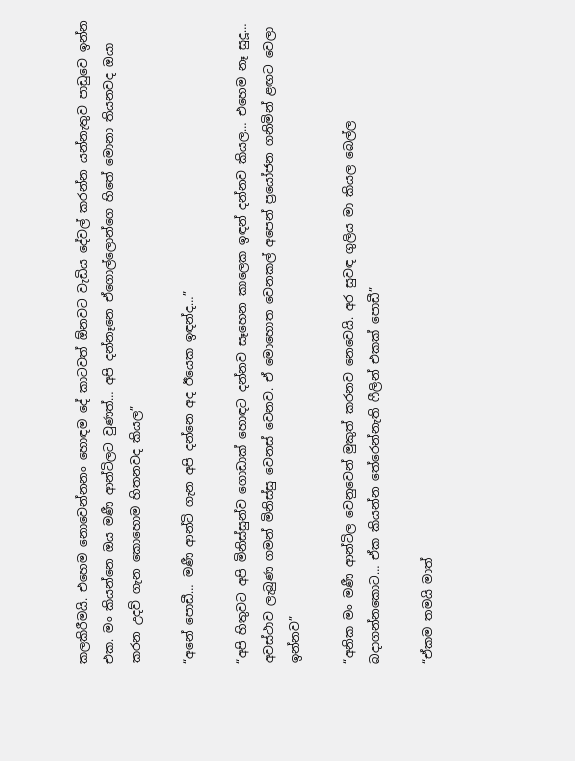කලකිරීමයි. එහෙම නොවෙන්නනං හොඳම දේ කාටවත් ඕනවට වැඩිය දේවල් කරන්‍න යන්නැතුව පාඩුවෙ ඉන්න එක. මං කියන්නෙ ඔය මණී ආන්ටිලට වුණත්… අපි දන්නෑනෙ ඒගොල්ලොන්ගෙ හිතේ මොනා තියනවද ඔයා කරන උදව් ගැන කොහොම හිතනවද කියල”

“අනේ පොඩී… මණී ආන්ටි ගැන අපි දන්නෙ අද ඊයෙක ඉඳන්ද…”

“අපි හිතුවට අපි මිනිස්සුන්ව ගොඩාක් හොඳට දන්නව සෑහෙන කාලෙක ඉඳන් දන්නව කියල… එහෙම නෑ සුදූ… අවස්ථාව ලැබුණ ගමන් මිනිස්සු වෙනස් වෙනව. ඒ මොහොත වෙනකල් අපෙන් ප්‍රයෝජන ගනිමින් ළඟට වෙලා ඉන්නව”

“අනික මං මණී ආන්ටිල වෙනුවෙන් මුකුත් කරනව නෙවෙයි. අර සුවඳ ගුලිය මා කියල බෙල්ල බදාගන්නකොට… ඒක කියන්න තේරෙන්නැති ෆීලින් එකක් පොඩී”

“ඒකම තමයි මාත්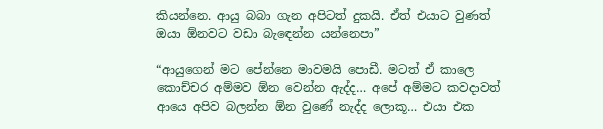කියන්නෙ. ආයු බබා ගැන අපිටත් දුකයි. ඒත් එයාට වුණත් ඔයා ඕනවට වඩා බැඳෙන්න යන්නෙපා”

“ආයුගෙන් මට පේන්නෙ මාවමයි පොඩී. මටත් ඒ කාලෙ කොච්චර අම්මව ඕන වෙන්න ඇද්ද… අපේ අම්මට කවදාවත් ආයෙ අපිව බලන්න ඕන වුණේ නැද්ද ලොකූ… එයා එක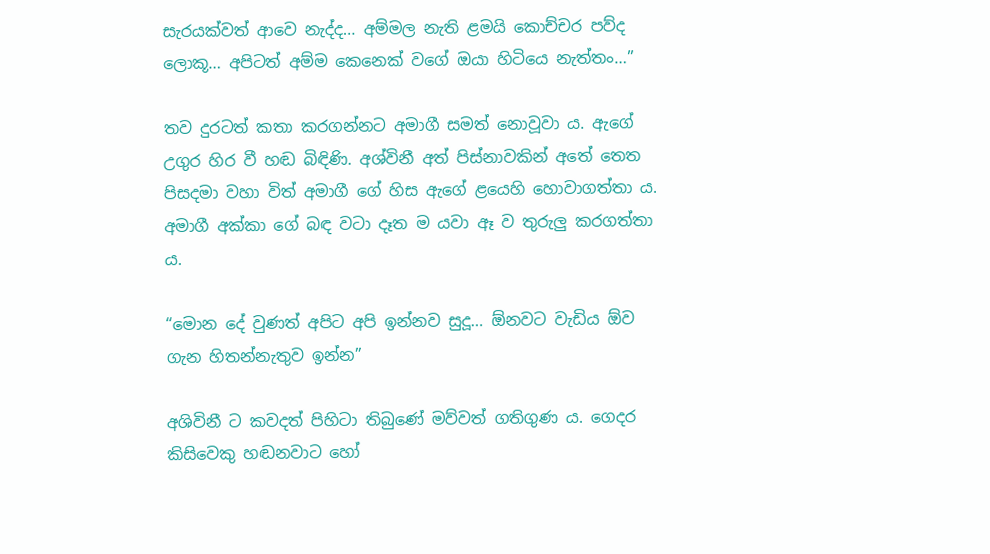සැරයක්වත් ආවෙ නැද්ද… අම්මල නැති ළමයි කොච්චර පව්ද ලොකූ… අපිටත් අම්ම කෙනෙක් වගේ ඔයා හිටියෙ නැත්තං…”

තව දුරටත් කතා කරගන්නට අමාගී සමත් නොවූවා ය. ඇගේ උගුර හිර වී හඬ බිඳිණි. අශ්විනී අත් පිස්නාවකින් අතේ තෙත පිසදමා වහා විත් අමාගී ගේ හිස ඇගේ ළයෙහි හොවාගත්තා ය. අමාගී අක්කා ගේ බඳ වටා දෑත ම යවා ඈ ව තුරුලු කරගත්තා ය.

“මොන දේ වුණත් අපිට අපි ඉන්නව සුදූ… ඕනවට වැඩිය ඕව ගැන හිතන්නැතුව ඉන්න”

අශිවිනී ට කවදත් පිහිටා තිබුණේ මව්වත් ගතිගුණ ය. ගෙදර කිසිවෙකු හඬනවාට හෝ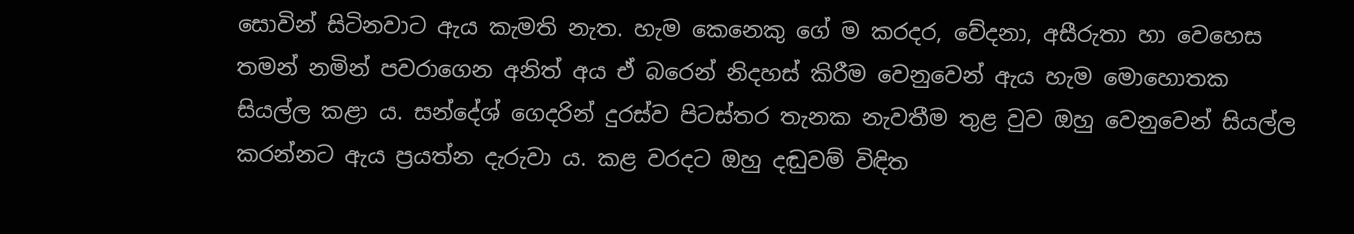සොවින් සිටිනවාට ඇය කැමති නැත. හැම කෙනෙකු ගේ ම කරදර, වේදනා, අසීරුතා හා වෙහෙස තමන් නමින් පවරාගෙන අනිත් අය ඒ බරෙන් නිදහස් කිරීම වෙනුවෙන් ඇය හැම මොහොතක සියල්ල කළා ය. සන්දේශ් ගෙදරින් දුරස්ව පිටස්තර තැනක නැවතීම තුළ වුව ඔහු වෙනුවෙන් සියල්ල කරන්නට ඇය ප්‍රයත්න දැරුවා ය. කළ වරදට ඔහු දඬුවම් විඳිත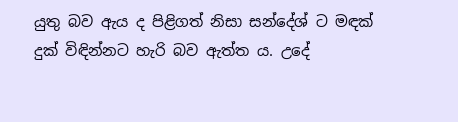යුතු බව ඇය ද පිළිගත් නිසා සන්දේශ් ට මඳක් දුක් විඳින්නට හැරි බව ඇත්ත ය. උදේ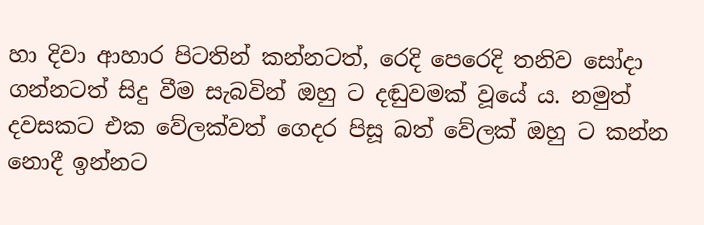හා දිවා ආහාර පිටතින් කන්නටත්, රෙදි පෙරෙදි තනිව සෝදා ගන්නටත් සිදු වීම සැබවින් ඔහු ට දඬුවමක් වූයේ ය. නමුත් දවසකට එක වේලක්වත් ගෙදර පිසූ බත් වේලක් ඔහු ට කන්න නොදී ඉන්නට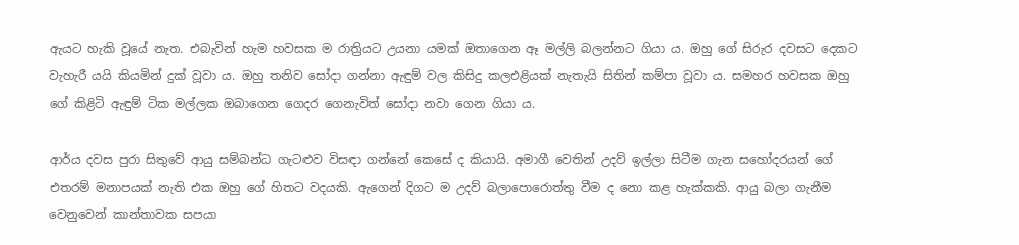ඇයට හැකි වූයේ නැත. එබැවින් හැම හවසක ම රාත්‍රියට උයනා යමක් ඔතාගෙන ඈ මල්ලි බලන්නට ගියා ය. ඔහු ගේ සිරුර දවසට දෙකට වැහැරී යයි කියමින් දුක් වූවා ය. ඔහු තනිව සෝදා ගන්නා ඇඳුම් වල කිසිදු කලඑළියක් නැතැයි සිතින් කම්පා වූවා ය. සමහර හවසක ඔහු ගේ කිළිටි ඇඳුම් ටික මල්ලක ඔබාගෙන ගෙදර ගෙනැවිත් සෝදා නවා ගෙන ගියා ය.

ආර්ය දවස පුරා සිතුවේ ආයු සම්බන්ධ ගැටළුව විසඳා ගන්නේ කෙසේ ද කියායි. අමාගී වෙතින් උදව් ඉල්ලා සිටීම ගැන සහෝදරයන් ගේ එතරම් මනාපයක් නැති එක ඔහු ගේ හිතට වදයකි. ඇගෙන් දිගට ම උදව් බලාපොරොත්තු වීම ද නො කළ හැක්කකි. ආයු බලා ගැනීම වෙනුවෙන් කාන්තාවක සපයා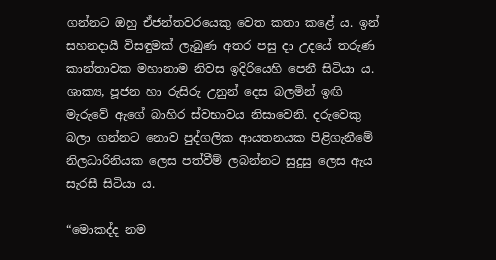ගන්නට ඔහු ඒජන්තවරයෙකු වෙත කතා කළේ ය. ඉන් සහනදායී විසඳුමක් ලැබුණ අතර පසු දා උදයේ තරුණ කාන්තාවක මහානාම නිවස ඉදිරියෙහි පෙනී සිටියා ය. ශාක්‍ය, පූජන හා රුසිරු උනුන් දෙස බලමින් ඉඟි මැරුවේ ඇගේ බාහිර ස්වභාවය නිසාවෙනි. දරුවෙකු බලා ගන්නට නොව පුද්ගලික ආයතනයක පිළිගැනීමේ නිලධාරිනියක ලෙස පත්වීම් ලබන්නට සුදුසු ලෙස ඇය සැරසී සිටියා ය.

“මොකද්ද නම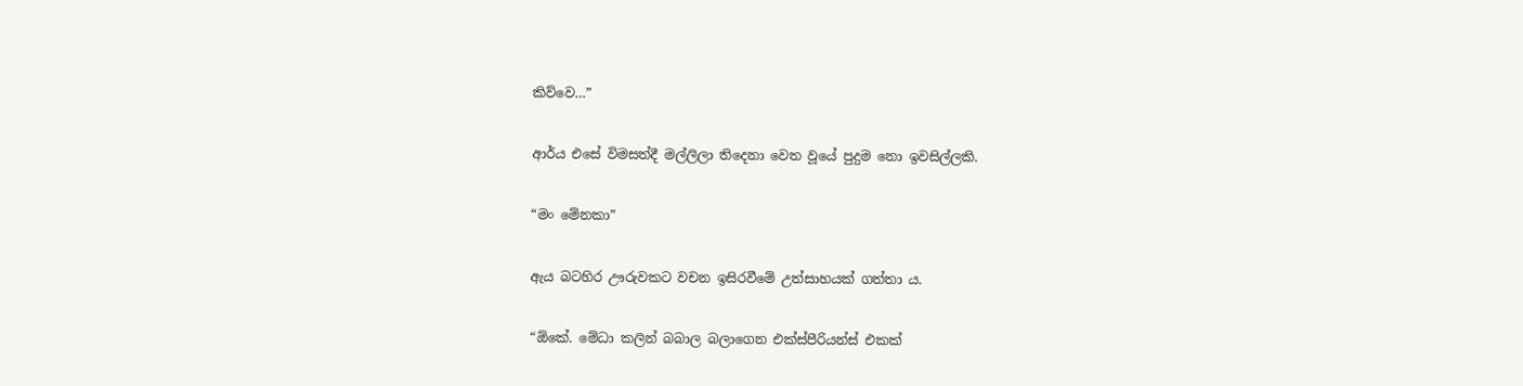කිව්වෙ…”

ආර්ය එසේ විමසත්දී මල්ලිලා තිදෙනා වෙත වූයේ පුදුම නො ඉවසිල්ලකි.

“මං මේනකා”

ඇය බටහිර ඌරුවකට වචන ඉසිරවීමේ උත්සාහයක් ගත්තා ය.

“ඕකේ. මේධා කලින් බබාල බලාගෙන එක්ස්පීරියන්ස් එකක්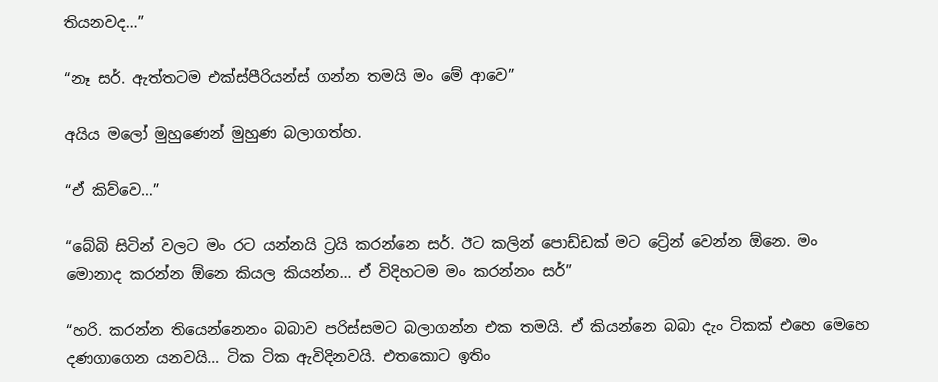තියනවද…”

“නෑ සර්. ඇත්තටම එක්ස්පීරියන්ස් ගන්න තමයි මං මේ ආවෙ”

අයිය මලෝ මුහුණෙන් මුහුණ බලාගත්හ.

“ඒ කිව්වෙ…”

“බේබි සිටින් වලට මං රට යන්නයි ට්‍රයි කරන්නෙ සර්. ඊට කලින් පොඩ්ඩක් මට ට්‍රේන් වෙන්න ඕනෙ. මං මොනාද කරන්න ඕනෙ කියල කියන්න… ඒ විදිහටම මං කරන්නං සර්”

“හරි. කරන්න තියෙන්නෙනං බබාව පරිස්සමට බලාගන්න එක තමයි. ඒ කියන්නෙ බබා දැං ටිකක් එහෙ මෙහෙ දණගාගෙන යනවයි… ටික ටික ඇවිදිනවයි. එතකොට ඉතිං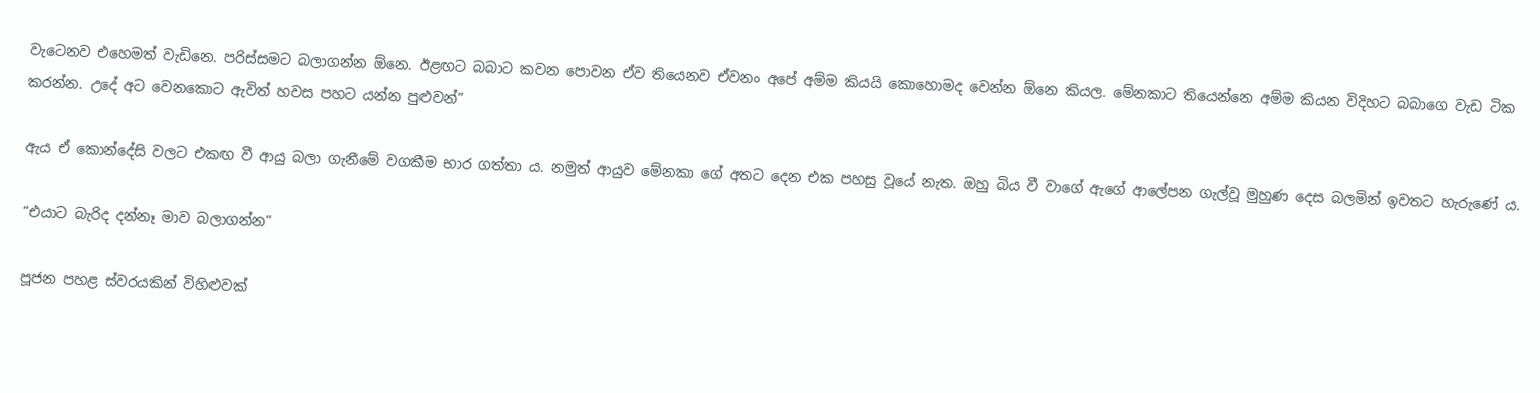වැටෙනව එහෙමත් වැඩිනෙ. පරිස්සමට බලාගන්න ඕනෙ. ඊළඟට බබාට කවන පොවන ඒව තියෙනව ඒවනං අපේ අම්ම කියයි කොහොමද වෙන්න ඕනෙ කියල. මේනකාට තියෙන්නෙ අම්ම කියන විදිහට බබාගෙ වැඩ ටික කරන්න. උදේ අට වෙනකොට ඇවිත් හවස පහට යන්න පුළුවන්”

ඇය ඒ කොන්දේසි වලට එකඟ වී ආයු බලා ගැනීමේ වගකීම භාර ගත්තා ය. නමුත් ආයුව මේනකා ගේ අතට දෙන එක පහසු වූයේ නැත. ඔහු බිය වී වාගේ ඇගේ ආලේපන ගැල්වූ මුහුණ දෙස බලමින් ඉවතට හැරුණේ ය.

“එයාට බැරිද දන්නෑ මාව බලාගන්න”

පූජන පහළ ස්වරයකින් විහිළුවක්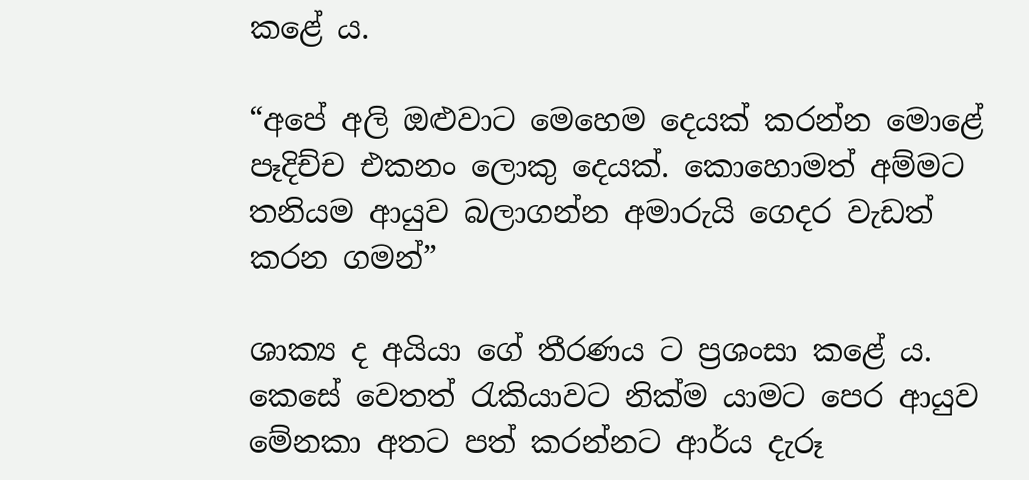කළේ ය.

“අපේ අලි ඔළුවාට මෙහෙම දෙයක් කරන්න මොළේ පෑදිච්ච එකනං ලොකු දෙයක්. කොහොමත් අම්මට තනියම ආයුව බලාගන්න අමාරුයි ගෙදර වැඩත් කරන ගමන්”

ශාක්‍ය ද අයියා ගේ තීරණය ට ප්‍රශංසා කළේ ය. කෙසේ වෙතත් රැකියාවට නික්ම යාමට පෙර ආයුව මේනකා අතට පත් කරන්නට ආර්ය දැරූ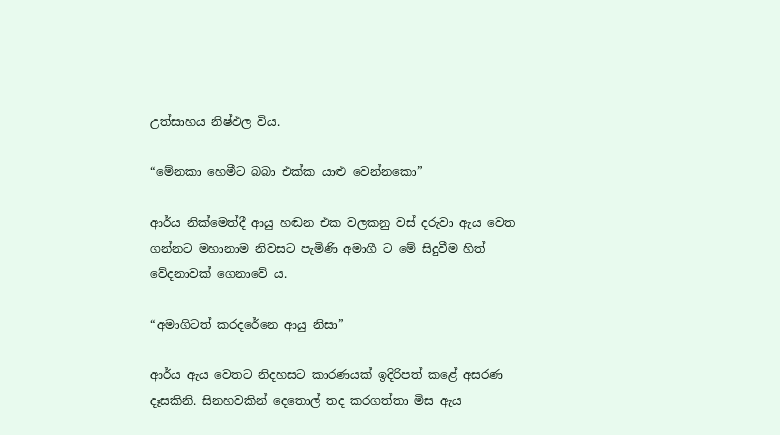උත්සාහය නිෂ්ඵල විය.

“මේනකා හෙමීට බබා එක්ක යාළු වෙන්නකො”

ආර්ය නික්මෙත්දී ආයු හඬන එක වලකනු වස් දරුවා ඇය වෙත ගන්නට මහානාම නිවසට පැමිණි අමාගී ට මේ සිදුවීම හිත් වේදනාවක් ගෙනාවේ ය.

“අමාගිටත් කරදරේනෙ ආයු නිසා”

ආර්ය ඇය වෙතට නිදහසට කාරණයක් ඉදිරිපත් කළේ අසරණ දෑසකිනි. සිනහවකින් දෙතොල් තද කරගත්තා මිස ඇය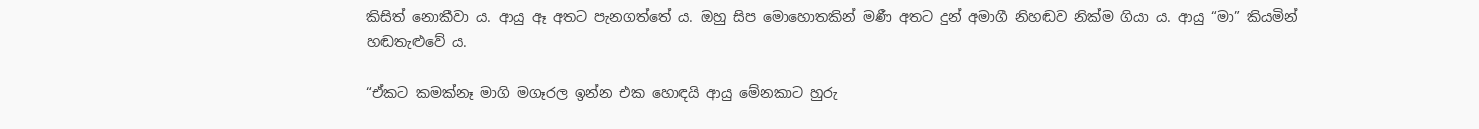කිසිත් නොකීවා ය. ආයු ඈ අතට පැනගත්තේ ය. ඔහු සිප මොහොතකින් මණී අතට දුන් අමාගී නිහඬව නික්ම ගියා ය. ආයු “මා” කියමින් හඬතැළුවේ ය.

“ඒකට කමක්නෑ මාගි මගෑරල ඉන්න එක හොඳයි ආයු මේනකාට හුරු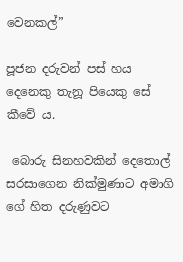වෙනකල්”

පූජන දරුවන් පස් හය දෙනෙකු තැනූ පියෙකු සේ කීවේ ය.

 බොරු සිනහවකින් දෙතොල් සරසාගෙන නික්මුණාට අමාගි ගේ හිත දරුණුවට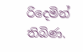රිදෙමින් තිබිණ.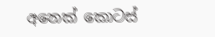අනෙක් කොටස්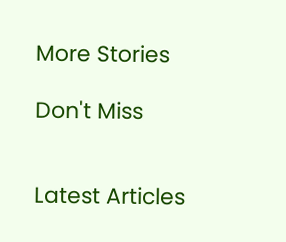More Stories

Don't Miss


Latest Articles